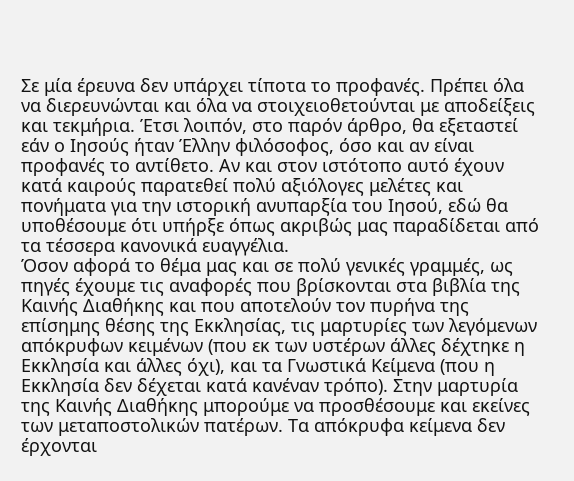Σε μία έρευνα δεν υπάρχει τίποτα το προφανές. Πρέπει όλα να διερευνώνται και όλα να στοιχειοθετούνται με αποδείξεις και τεκμήρια. Έτσι λοιπόν, στο παρόν άρθρο, θα εξεταστεί εάν ο Ιησούς ήταν Έλλην φιλόσοφος, όσο και αν είναι προφανές το αντίθετο. Αν και στον ιστότοπο αυτό έχουν κατά καιρούς παρατεθεί πολύ αξιόλογες μελέτες και πονήματα για την ιστορική ανυπαρξία του Ιησού, εδώ θα υποθέσουμε ότι υπήρξε όπως ακριβώς μας παραδίδεται από τα τέσσερα κανονικά ευαγγέλια.
Όσον αφορά το θέμα μας και σε πολύ γενικές γραμμές, ως πηγές έχουμε τις αναφορές που βρίσκονται στα βιβλία της Καινής Διαθήκης και που αποτελούν τον πυρήνα της επίσημης θέσης της Εκκλησίας, τις μαρτυρίες των λεγόμενων απόκρυφων κειμένων (που εκ των υστέρων άλλες δέχτηκε η Εκκλησία και άλλες όχι), και τα Γνωστικά Κείμενα (που η Εκκλησία δεν δέχεται κατά κανέναν τρόπο). Στην μαρτυρία της Καινής Διαθήκης μπορούμε να προσθέσουμε και εκείνες των μεταποστολικών πατέρων. Τα απόκρυφα κείμενα δεν έρχονται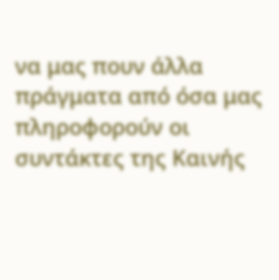να μας πουν άλλα πράγματα από όσα μας πληροφορούν οι συντάκτες της Καινής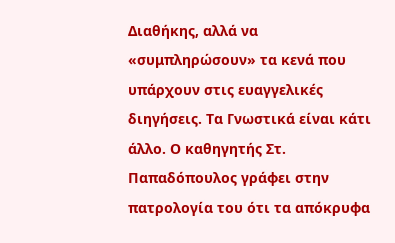Διαθήκης, αλλά να «συμπληρώσουν» τα κενά που υπάρχουν στις ευαγγελικές διηγήσεις. Τα Γνωστικά είναι κάτι άλλο. Ο καθηγητής Στ. Παπαδόπουλος γράφει στην πατρολογία του ότι τα απόκρυφα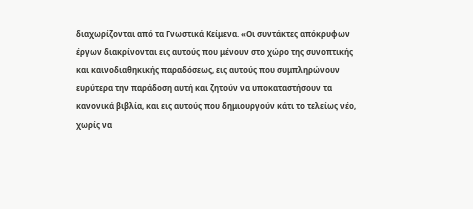διαχωρίζονται από τα Γνωστικά Κείμενα. «Οι συντάκτες απόκρυφων έργων διακρίνονται εις αυτούς που μένουν στο χώρο της συνοπτικής και καινοδιαθηκικής παραδόσεως, εις αυτούς που συμπληρώνουν ευρύτερα την παράδοση αυτή και ζητούν να υποκαταστήσουν τα κανονικά βιβλία, και εις αυτούς που δημιουργούν κάτι το τελείως νέο, χωρίς να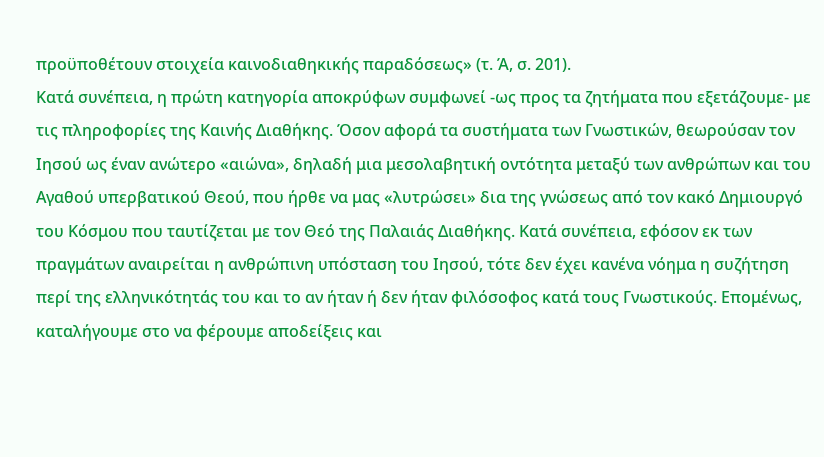προϋποθέτουν στοιχεία καινοδιαθηκικής παραδόσεως» (τ. Ά, σ. 201).
Κατά συνέπεια, η πρώτη κατηγορία αποκρύφων συμφωνεί -ως προς τα ζητήματα που εξετάζουμε- με τις πληροφορίες της Καινής Διαθήκης. Όσον αφορά τα συστήματα των Γνωστικών, θεωρούσαν τον Ιησού ως έναν ανώτερο «αιώνα», δηλαδή μια μεσολαβητική οντότητα μεταξύ των ανθρώπων και του Αγαθού υπερβατικού Θεού, που ήρθε να μας «λυτρώσει» δια της γνώσεως από τον κακό Δημιουργό του Κόσμου που ταυτίζεται με τον Θεό της Παλαιάς Διαθήκης. Κατά συνέπεια, εφόσον εκ των πραγμάτων αναιρείται η ανθρώπινη υπόσταση του Ιησού, τότε δεν έχει κανένα νόημα η συζήτηση περί της ελληνικότητάς του και το αν ήταν ή δεν ήταν φιλόσοφος κατά τους Γνωστικούς. Επομένως, καταλήγουμε στο να φέρουμε αποδείξεις και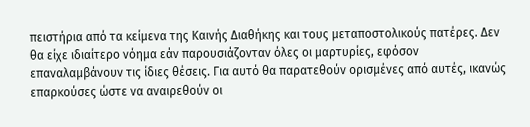πειστήρια από τα κείμενα της Καινής Διαθήκης και τους μεταποστολικούς πατέρες. Δεν θα είχε ιδιαίτερο νόημα εάν παρουσιάζονταν όλες οι μαρτυρίες, εφόσον επαναλαμβάνουν τις ίδιες θέσεις. Για αυτό θα παρατεθούν ορισμένες από αυτές, ικανώς επαρκούσες ώστε να αναιρεθούν οι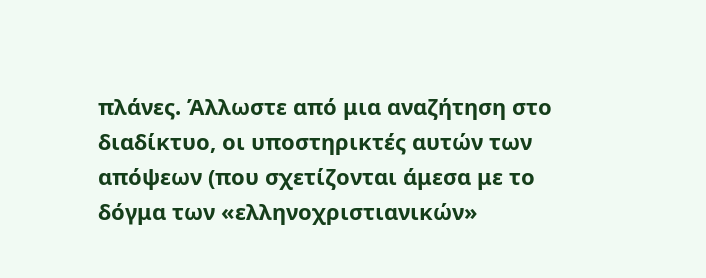πλάνες. Άλλωστε από μια αναζήτηση στο διαδίκτυο, οι υποστηρικτές αυτών των απόψεων (που σχετίζονται άμεσα με το δόγμα των «ελληνοχριστιανικών»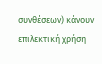συνθέσεων) κάνουν επιλεκτική χρήση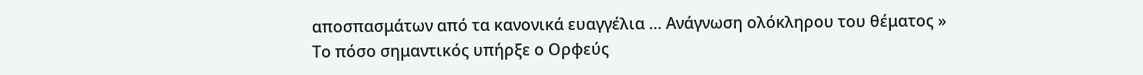αποσπασμάτων από τα κανονικά ευαγγέλια … Ανάγνωση ολόκληρου του θέματος »
Το πόσο σημαντικός υπήρξε ο Ορφεύς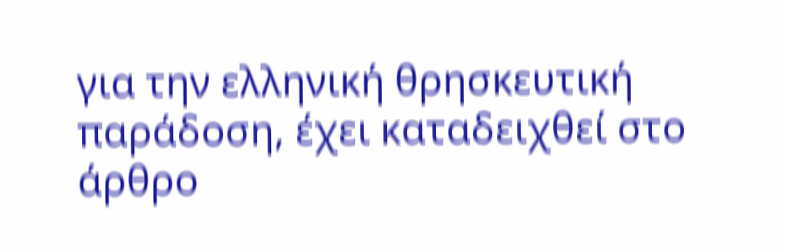για την ελληνική θρησκευτική παράδοση, έχει καταδειχθεί στο άρθρο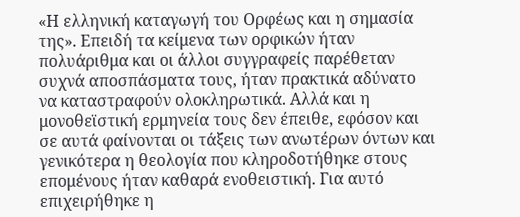«Η ελληνική καταγωγή του Ορφέως και η σημασία της». Επειδή τα κείμενα των ορφικών ήταν πολυάριθμα και οι άλλοι συγγραφείς παρέθεταν συχνά αποσπάσματα τους, ήταν πρακτικά αδύνατο να καταστραφούν ολοκληρωτικά. Αλλά και η μονοθεϊστική ερμηνεία τους δεν έπειθε, εφόσον και σε αυτά φαίνονται οι τάξεις των ανωτέρων όντων και γενικότερα η θεολογία που κληροδοτήθηκε στους επομένους ήταν καθαρά ενοθειστική. Για αυτό επιχειρήθηκε η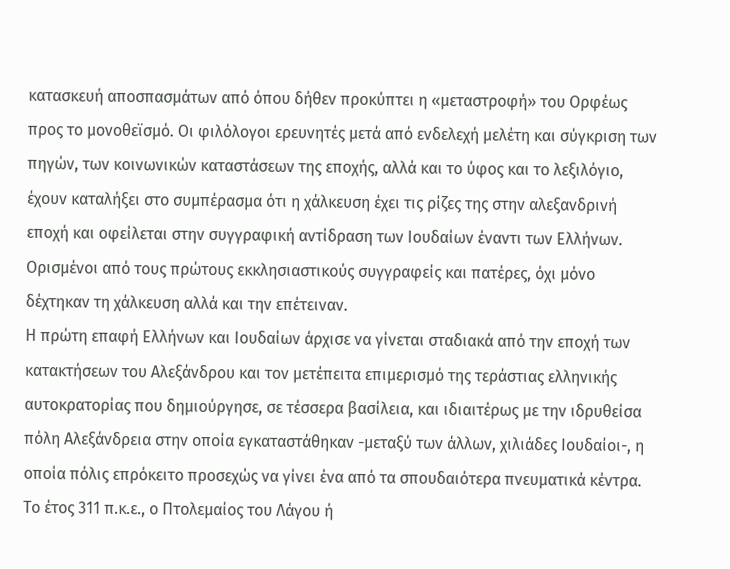κατασκευή αποσπασμάτων από όπου δήθεν προκύπτει η «μεταστροφή» του Ορφέως προς το μονοθεϊσμό. Οι φιλόλογοι ερευνητές μετά από ενδελεχή μελέτη και σύγκριση των πηγών, των κοινωνικών καταστάσεων της εποχής, αλλά και το ύφος και το λεξιλόγιο, έχουν καταλήξει στο συμπέρασμα ότι η χάλκευση έχει τις ρίζες της στην αλεξανδρινή εποχή και οφείλεται στην συγγραφική αντίδραση των Ιουδαίων έναντι των Ελλήνων. Ορισμένοι από τους πρώτους εκκλησιαστικούς συγγραφείς και πατέρες, όχι μόνο δέχτηκαν τη χάλκευση αλλά και την επέτειναν.
Η πρώτη επαφή Ελλήνων και Ιουδαίων άρχισε να γίνεται σταδιακά από την εποχή των κατακτήσεων του Αλεξάνδρου και τον μετέπειτα επιμερισμό της τεράστιας ελληνικής αυτοκρατορίας που δημιούργησε, σε τέσσερα βασίλεια, και ιδιαιτέρως με την ιδρυθείσα πόλη Αλεξάνδρεια στην οποία εγκαταστάθηκαν -μεταξύ των άλλων, χιλιάδες Ιουδαίοι-, η οποία πόλις επρόκειτο προσεχώς να γίνει ένα από τα σπουδαιότερα πνευματικά κέντρα. Το έτος 311 π.κ.ε., ο Πτολεμαίος του Λάγου ή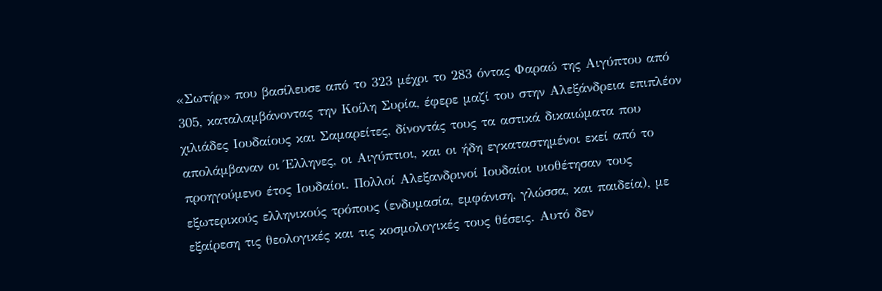«Σωτήρ» που βασίλευσε από το 323 μέχρι το 283 όντας Φαραώ της Αιγύπτου από 305, καταλαμβάνοντας την Κοίλη Συρία, έφερε μαζί του στην Αλεξάνδρεια επιπλέον χιλιάδες Ιουδαίους και Σαμαρείτες, δίνοντάς τους τα αστικά δικαιώματα που απολάμβαναν οι Έλληνες, οι Αιγύπτιοι, και οι ήδη εγκαταστημένοι εκεί από το προηγούμενο έτος Ιουδαίοι. Πολλοί Αλεξανδρινοί Ιουδαίοι υιοθέτησαν τους εξωτερικούς ελληνικούς τρόπους (ενδυμασία, εμφάνιση, γλώσσα, και παιδεία), με εξαίρεση τις θεολογικές και τις κοσμολογικές τους θέσεις. Αυτό δεν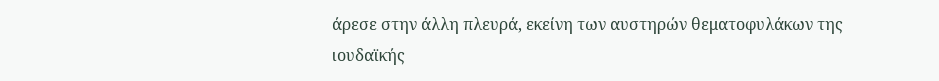άρεσε στην άλλη πλευρά, εκείνη των αυστηρών θεματοφυλάκων της ιουδαϊκής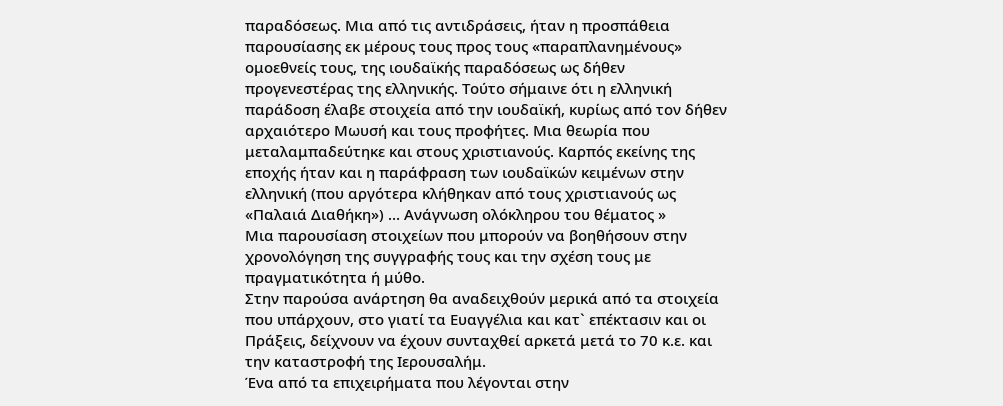παραδόσεως. Μια από τις αντιδράσεις, ήταν η προσπάθεια παρουσίασης εκ μέρους τους προς τους «παραπλανημένους» ομοεθνείς τους, της ιουδαϊκής παραδόσεως ως δήθεν προγενεστέρας της ελληνικής. Τούτο σήμαινε ότι η ελληνική παράδοση έλαβε στοιχεία από την ιουδαϊκή, κυρίως από τον δήθεν αρχαιότερο Μωυσή και τους προφήτες. Μια θεωρία που μεταλαμπαδεύτηκε και στους χριστιανούς. Καρπός εκείνης της εποχής ήταν και η παράφραση των ιουδαϊκών κειμένων στην ελληνική (που αργότερα κλήθηκαν από τους χριστιανούς ως «Παλαιά Διαθήκη») … Ανάγνωση ολόκληρου του θέματος »
Μια παρουσίαση στοιχείων που μπορούν να βοηθήσουν στην χρονολόγηση της συγγραφής τους και την σχέση τους με πραγματικότητα ή μύθο.
Στην παρούσα ανάρτηση θα αναδειχθούν μερικά από τα στοιχεία που υπάρχουν, στο γιατί τα Ευαγγέλια και κατ` επέκτασιν και οι Πράξεις, δείχνουν να έχουν συνταχθεί αρκετά μετά το 70 κ.ε. και την καταστροφή της Ιερουσαλήμ.
Ένα από τα επιχειρήματα που λέγονται στην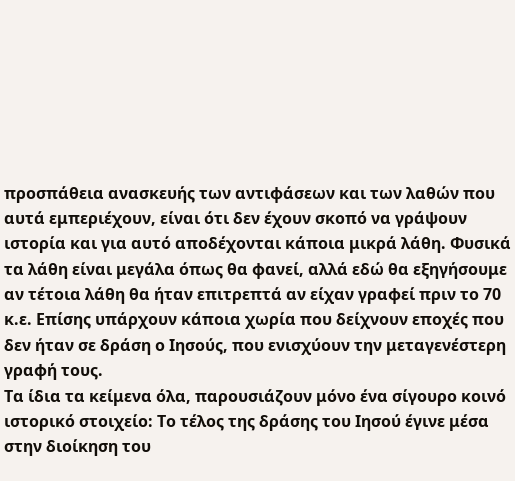προσπάθεια ανασκευής των αντιφάσεων και των λαθών που αυτά εμπεριέχουν, είναι ότι δεν έχουν σκοπό να γράψουν ιστορία και για αυτό αποδέχονται κάποια μικρά λάθη. Φυσικά τα λάθη είναι μεγάλα όπως θα φανεί, αλλά εδώ θα εξηγήσουμε αν τέτοια λάθη θα ήταν επιτρεπτά αν είχαν γραφεί πριν το 70 κ.ε. Επίσης υπάρχουν κάποια χωρία που δείχνουν εποχές που δεν ήταν σε δράση ο Ιησούς, που ενισχύουν την μεταγενέστερη γραφή τους.
Τα ίδια τα κείμενα όλα, παρουσιάζουν μόνο ένα σίγουρο κοινό ιστορικό στοιχείο: Tο τέλος της δράσης του Ιησού έγινε μέσα στην διοίκηση του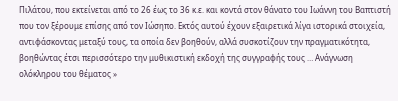Πιλάτου, που εκτείνεται από το 26 έως το 36 κ.ε. και κοντά στον θάνατο του Ιωάννη του Βαπτιστή που τον ξέρουμε επίσης από τον Ιώσηπο. Εκτός αυτού έχουν εξαιρετικά λίγα ιστορικά στοιχεία, αντιφάσκοντας μεταξύ τους, τα οποία δεν βοηθούν, αλλά συσκοτίζουν την πραγματικότητα, βοηθώντας έτσι περισσότερο την μυθικιστική εκδοχή της συγγραφής τους … Ανάγνωση ολόκληρου του θέματος »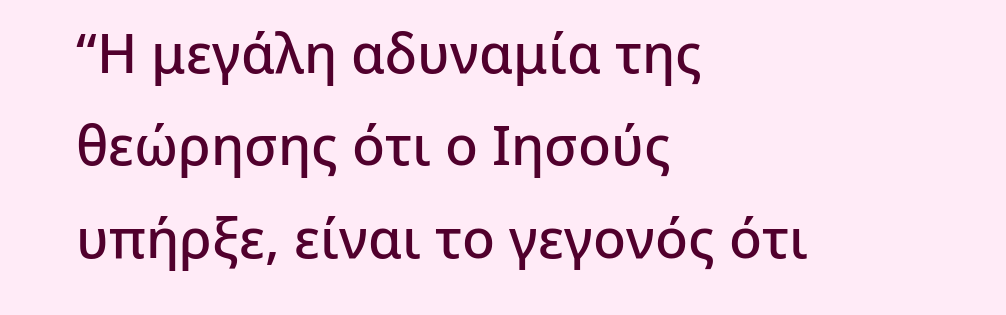“Η μεγάλη αδυναμία της θεώρησης ότι ο Ιησούς υπήρξε, είναι το γεγονός ότι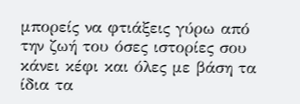μπορείς να φτιάξεις γύρω από την ζωή του όσες ιστορίες σου κάνει κέφι και όλες με βάση τα ίδια τα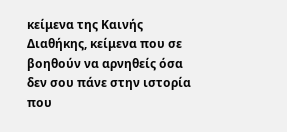κείμενα της Καινής Διαθήκης, κείμενα που σε βοηθούν να αρνηθείς όσα δεν σου πάνε στην ιστορία που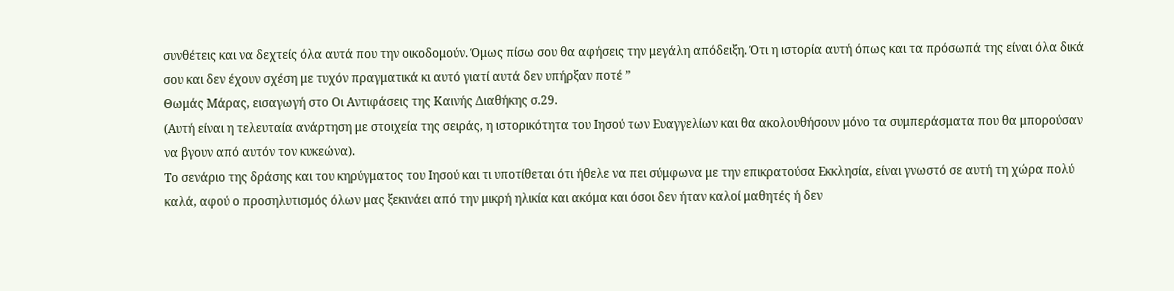συνθέτεις και να δεχτείς όλα αυτά που την οικοδομούν. Όμως πίσω σου θα αφήσεις την μεγάλη απόδειξη. Ότι η ιστορία αυτή όπως και τα πρόσωπά της είναι όλα δικά σου και δεν έχουν σχέση με τυχόν πραγματικά κι αυτό γιατί αυτά δεν υπήρξαν ποτέ ”
Θωμάς Μάρας, εισαγωγή στο Οι Αντιφάσεις της Καινής Διαθήκης σ.29.
(Αυτή είναι η τελευταία ανάρτηση με στοιχεία της σειράς, η ιστορικότητα του Ιησού των Ευαγγελίων και θα ακολουθήσουν μόνο τα συμπεράσματα που θα μπορούσαν να βγουν από αυτόν τον κυκεώνα).
Το σενάριο της δράσης και του κηρύγματος του Ιησού και τι υποτίθεται ότι ήθελε να πει σύμφωνα με την επικρατούσα Εκκλησία, είναι γνωστό σε αυτή τη χώρα πολύ καλά, αφού ο προσηλυτισμός όλων μας ξεκινάει από την μικρή ηλικία και ακόμα και όσοι δεν ήταν καλοί μαθητές ή δεν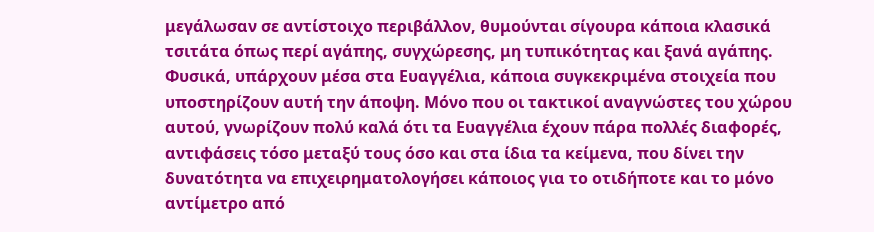μεγάλωσαν σε αντίστοιχο περιβάλλον, θυμούνται σίγουρα κάποια κλασικά τσιτάτα όπως περί αγάπης, συγχώρεσης, μη τυπικότητας και ξανά αγάπης. Φυσικά, υπάρχουν μέσα στα Ευαγγέλια, κάποια συγκεκριμένα στοιχεία που υποστηρίζουν αυτή την άποψη. Μόνο που οι τακτικοί αναγνώστες του χώρου αυτού, γνωρίζουν πολύ καλά ότι τα Ευαγγέλια έχουν πάρα πολλές διαφορές, αντιφάσεις τόσο μεταξύ τους όσο και στα ίδια τα κείμενα, που δίνει την δυνατότητα να επιχειρηματολογήσει κάποιος για το οτιδήποτε και το μόνο αντίμετρο από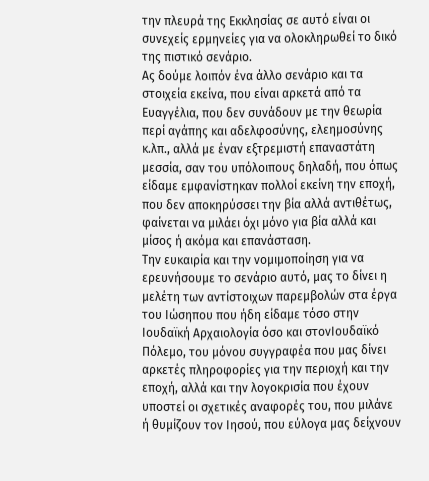την πλευρά της Εκκλησίας σε αυτό είναι οι συνεχείς ερμηνείες για να ολοκληρωθεί το δικό της πιστικό σενάριο.
Ας δούμε λοιπόν ένα άλλο σενάριο και τα στοιχεία εκείνα, που είναι αρκετά από τα Ευαγγέλια, που δεν συνάδουν με την θεωρία περί αγάπης και αδελφοσύνης, ελεημοσύνης κ.λπ., αλλά με έναν εξτρεμιστή επαναστάτη μεσσία, σαν του υπόλοιπους δηλαδή, που όπως είδαμε εμφανίστηκαν πολλοί εκείνη την εποχή, που δεν αποκηρύσσει την βία αλλά αντιθέτως, φαίνεται να μιλάει όχι μόνο για βία αλλά και μίσος ή ακόμα και επανάσταση.
Την ευκαιρία και την νομιμοποίηση για να ερευνήσουμε το σενάριο αυτό, μας το δίνει η μελέτη των αντίστοιχων παρεμβολών στα έργα του Ιώσηπου που ήδη είδαμε τόσο στην Ιουδαϊκή Αρχαιολογία όσο και στονΙουδαϊκό Πόλεμο, του μόνου συγγραφέα που μας δίνει αρκετές πληροφορίες για την περιοχή και την εποχή, αλλά και την λογοκρισία που έχουν υποστεί οι σχετικές αναφορές του, που μιλάνε ή θυμίζουν τον Ιησού, που εύλογα μας δείχνουν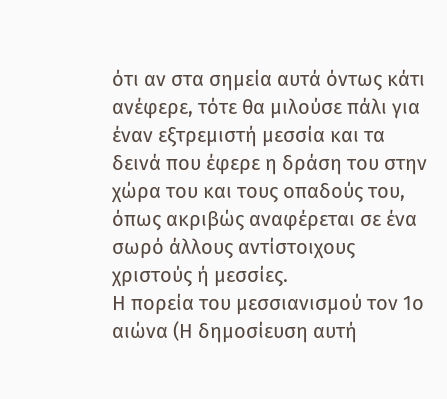ότι αν στα σημεία αυτά όντως κάτι ανέφερε, τότε θα μιλούσε πάλι για έναν εξτρεμιστή μεσσία και τα δεινά που έφερε η δράση του στην χώρα του και τους οπαδούς του, όπως ακριβώς αναφέρεται σε ένα σωρό άλλους αντίστοιχους χριστούς ή μεσσίες.
Η πορεία του μεσσιανισμού τον 1ο αιώνα (Η δημοσίευση αυτή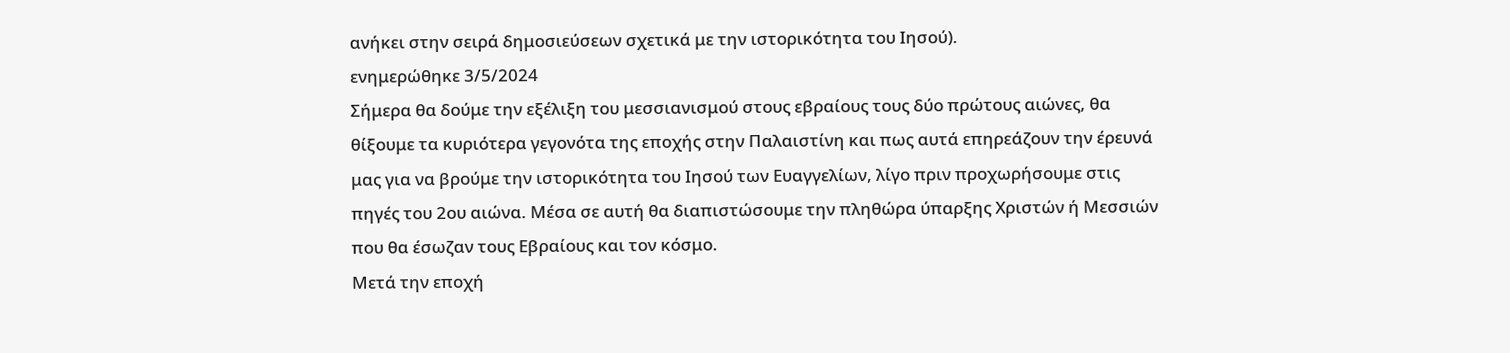ανήκει στην σειρά δημοσιεύσεων σχετικά με την ιστορικότητα του Ιησού).
ενημερώθηκε 3/5/2024
Σήμερα θα δούμε την εξέλιξη του μεσσιανισμού στους εβραίους τους δύο πρώτους αιώνες, θα θίξουμε τα κυριότερα γεγονότα της εποχής στην Παλαιστίνη και πως αυτά επηρεάζουν την έρευνά μας για να βρούμε την ιστορικότητα του Ιησού των Ευαγγελίων, λίγο πριν προχωρήσουμε στις πηγές του 2ου αιώνα. Μέσα σε αυτή θα διαπιστώσουμε την πληθώρα ύπαρξης Χριστών ή Μεσσιών που θα έσωζαν τους Εβραίους και τον κόσμο.
Μετά την εποχή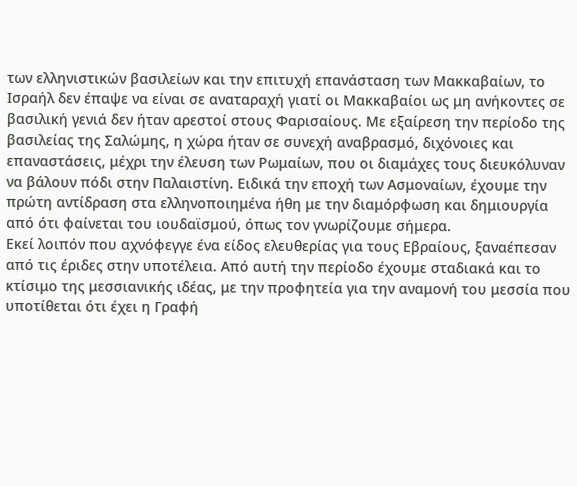των ελληνιστικών βασιλείων και την επιτυχή επανάσταση των Μακκαβαίων, το Ισραήλ δεν έπαψε να είναι σε αναταραχή γιατί οι Μακκαβαίοι ως μη ανήκοντες σε βασιλική γενιά δεν ήταν αρεστοί στους Φαρισαίους. Με εξαίρεση την περίοδο της βασιλείας της Σαλώμης, η χώρα ήταν σε συνεχή αναβρασμό, διχόνοιες και επαναστάσεις, μέχρι την έλευση των Ρωμαίων, που οι διαμάχες τους διευκόλυναν να βάλουν πόδι στην Παλαιστίνη. Ειδικά την εποχή των Ασμοναίων, έχουμε την πρώτη αντίδραση στα ελληνοποιημένα ήθη με την διαμόρφωση και δημιουργία από ότι φαίνεται του ιουδαϊσμού, όπως τον γνωρίζουμε σήμερα.
Εκεί λοιπόν που αχνόφεγγε ένα είδος ελευθερίας για τους Εβραίους, ξαναέπεσαν από τις έριδες στην υποτέλεια. Από αυτή την περίοδο έχουμε σταδιακά και το κτίσιμο της μεσσιανικής ιδέας, με την προφητεία για την αναμονή του μεσσία που υποτίθεται ότι έχει η Γραφή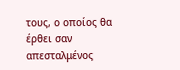τους, ο οποίος θα έρθει σαν απεσταλμένος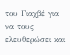του Γιαχβέ για να τους ελευθερώσει και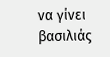να γίνει βασιλιάς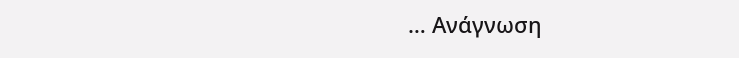… Ανάγνωση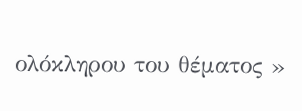ολόκληρου του θέματος »